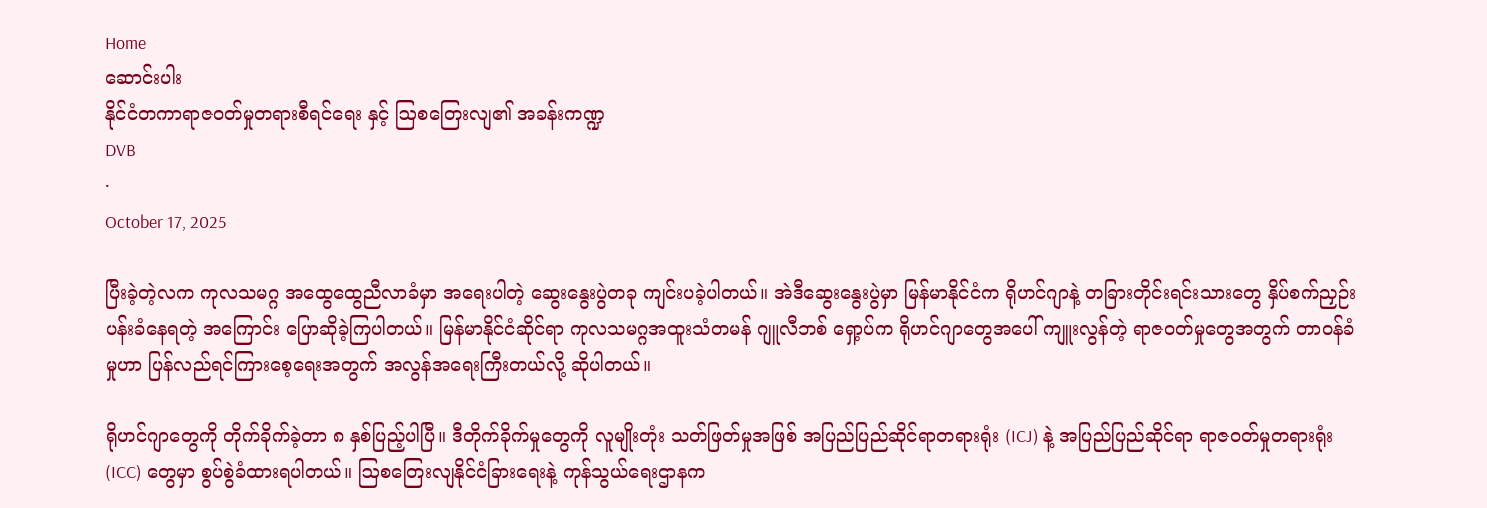Home
ဆောင်းပါး
နိုင်ငံတကာရာဇဝတ်မှုတရားစီရင်ရေး နှင့် ဩစတြေးလျ၏ အခန်းကဏ္ဍ
DVB
·
October 17, 2025

ပြီးခဲ့တဲ့လက ကုလသမဂ္ဂ အထွေထွေညီလာခံမှာ အရေးပါတဲ့ ဆွေးနွေးပွဲတခု ကျင်းပခဲ့ပါတယ်။ အဲဒီဆွေးနွေးပွဲမှာ မြန်မာနိုင်ငံက ရိုဟင်ဂျာနဲ့ တခြားတိုင်းရင်းသားတွေ နှိပ်စက်ညှဉ်းပန်းခံနေရတဲ့ အကြောင်း ပြောဆိုခဲ့ကြပါတယ်။ မြန်မာနိုင်ငံဆိုင်ရာ ကုလသမဂ္ဂအထူးသံတမန် ဂျူလီဘစ်‌ ရှော့ပ်က ရိုဟင်ဂျာတွေအပေါ် ကျူးလွန်တဲ့ ရာဇဝတ်မှုတွေအတွက် တာဝန်ခံမှုဟာ ပြန်လည်ရင်ကြားစေ့ရေးအတွက် အလွန်အရေးကြီးတယ်လို့ ဆိုပါတယ်။

ရိုဟင်ဂျာတွေကို တိုက်ခိုက်ခဲ့တာ ၈ နှစ်ပြည့်ပါပြီ။ ဒီတိုက်ခိုက်မှုတွေကို လူမျိုးတုံး သတ်ဖြတ်မှုအဖြစ် အပြည်ပြည်ဆိုင်ရာတရားရုံး (ICJ) နဲ့ အပြည်ပြည်ဆိုင်ရာ ရာဇဝတ်မှုတရားရုံး (ICC) တွေမှာ စွပ်စွဲခံထားရပါတယ်။ ဩစတြေးလျနိုင်ငံခြားရေးနဲ့ ကုန်သွယ်ရေးဌာနက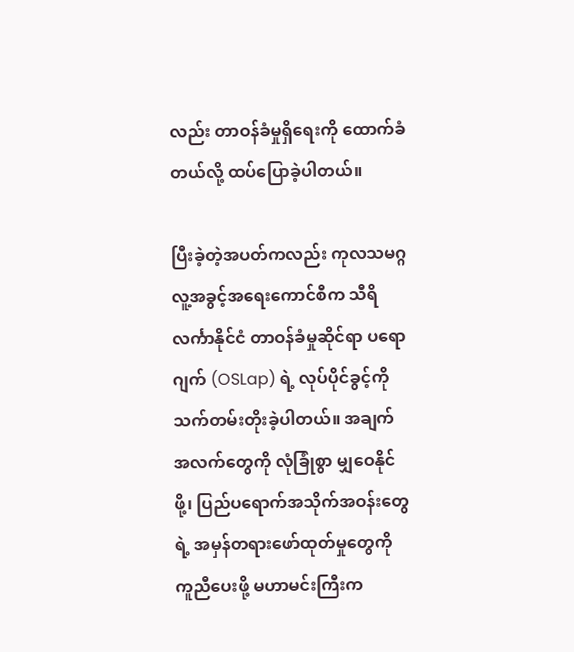လည်း တာဝန်ခံမှုရှိရေးကို ထောက်ခံတယ်လို့ ထပ်ပြောခဲ့ပါတယ်။

ပြီးခဲ့တဲ့အပတ်ကလည်း ကုလသမဂ္ဂ လူ့အခွင့်အရေးကောင်စီက သီရိလင်္ကာနိုင်ငံ တာဝန်ခံမှုဆိုင်ရာ ပရောဂျက် (OSLap) ရဲ့ လုပ်ပိုင်ခွင့်ကို သက်တမ်းတိုးခဲ့ပါတယ်။ အချက်အလက်တွေကို လုံခြုံစွာ မျှဝေနိုင်ဖို့၊ ပြည်ပရောက်အသိုက်အဝန်းတွေရဲ့ အမှန်တရားဖော်ထုတ်မှုတွေကို ကူညီပေးဖို့ မဟာမင်းကြီးက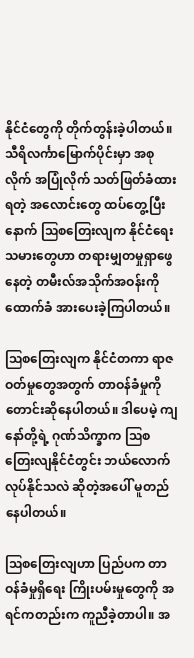နိုင်ငံတွေကို တိုက်တွန်းခဲ့ပါတယ်။ သီရိလင်္ကာမြောက်ပိုင်းမှာ အစုလိုက် အပြုံလိုက် သတ်ဖြတ်ခံထားရတဲ့ အလောင်းတွေ ထပ်တွေ့ပြီးနောက် ဩစတြေးလျက နိုင်ငံရေးသမားတွေဟာ တရားမျှတမှုရှာဖွေနေတဲ့ တမီးလ်အသိုက်အဝန်းကို ထောက်ခံ အားပေးခဲ့ကြပါတယ်။

ဩစတြေးလျက နိုင်ငံတကာ ရာဇဝတ်မှုတွေအတွက် တာဝန်ခံမှုကို တောင်းဆိုနေပါတယ်။ ဒါပေမဲ့ ကျနော်တို့ရဲ့ ဂုဏ်သိက္ခာက ဩစတြေးလျနိုင်ငံတွင်း ဘယ်လောက်လုပ်နိုင်သလဲ ဆိုတဲ့အပေါ် မူတည်နေပါတယ်။

ဩစတြေးလျဟာ ပြည်ပက တာဝန်ခံမှုရှိရေး ကြိုးပမ်းမှုတွေကို အရင်ကတည်းက ကူညီခဲ့တာပါ။ အ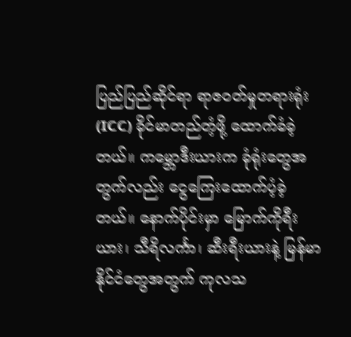ပြည်ပြည်ဆိုင်ရာ ရာဇဝတ်မှုတရားရုံး (ICC) ခိုင်မာတည်တံ့ဖို့ ထောက်ခံခဲ့တယ်။ ကမ္ဘောဒီးယားက ခုံရုံးတွေအတွက်လည်း ငွေကြေးထောက်ပံ့ခဲ့တယ်။ နောက်ပိုင်းမှာ မြောက်ကိုရီးယား၊ သီရိလင်္ကာ၊ ဆီးရီးယားနဲ့ မြန်မာနိုင်ငံတွေအတွက် ကုလသ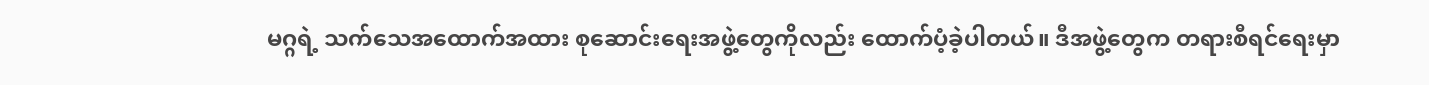မဂ္ဂရဲ့ သက်သေအထောက်အထား စုဆောင်းရေးအဖွဲ့တွေကိုလည်း ထောက်ပံ့ခဲ့ပါတယ်။ ဒီအဖွဲ့တွေက တရားစီရင်ရေးမှာ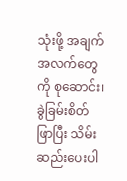သုံးဖို့ အချက်အလက်တွေကို စုဆောင်း၊ ခွဲခြမ်းစိတ်ဖြာပြီး သိမ်းဆည်းပေးပါ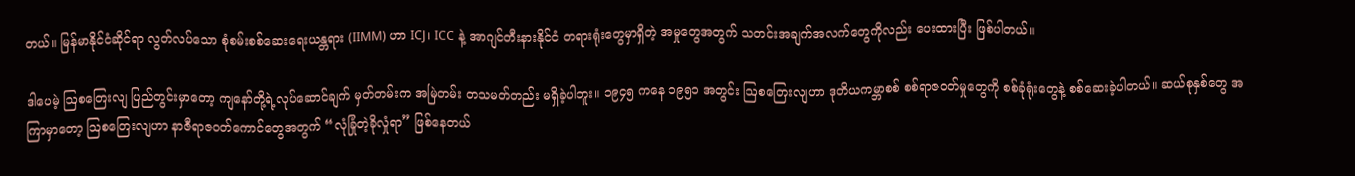တယ်။ မြန်မာနိုင်ငံဆိုင်ရာ လွတ်လပ်သော စုံစမ်းစစ်ဆေးရေးယန္တရား (IIMM) ဟာ ICJ၊ ICC နဲ့ အာဂျင်တီးနားနိုင်ငံ တရားရုံးတွေမှာရှိတဲ့ အမှုတွေအတွက် သတင်းအချက်အလက်တွေကိုလည်း ပေးထားပြီး ဖြစ်ပါတယ်။

ဒါပေမဲ့ ဩစတြေးလျ ပြည်တွင်းမှာတော့ ကျနော်တို့ရဲ့လုပ်ဆောင်ချက် မှတ်တမ်းက အမြဲတမ်း တသမတ်တည်း မရှိခဲ့ပါဘူး။ ၁၉၄၅ ကနေ ၁၉၅၁ အတွင်း ဩစတြေးလျဟာ ဒုတိယကမ္ဘာစစ် စစ်ရာဇဝတ်မှုတွေကို စစ်ခုံရုံးတွေနဲ့ စစ်ဆေးခဲ့ပါတယ်။ ဆယ်စုနှစ်တွေ အကြာမှာတော့ ဩစတြေးလျဟာ နာဇီရာဇဝတ်ကောင်တွေအတွက် “လုံခြုံတဲ့ခိုလှုံရာ” ဖြစ်နေတယ်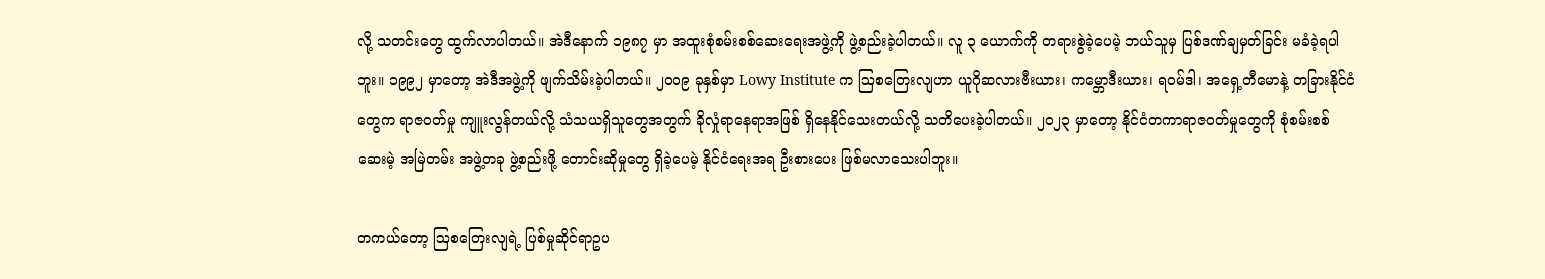လို့ သတင်းတွေ ထွက်လာပါတယ်။ အဲဒီနောက် ၁၉၈၇ မှာ အထူးစုံစမ်းစစ်ဆေးရေးအဖွဲ့ကို ဖွဲ့စည်းခဲ့ပါတယ်။ လူ ၃ ယောက်ကို တရားစွဲခဲ့ပေမဲ့ ဘယ်သူမှ ပြစ်ဒဏ်ချမှတ်ခြင်း မခံခဲ့ရပါဘူး။ ၁၉၉၂ မှာတော့ အဲဒီအဖွဲ့ကို ဖျက်သိမ်းခဲ့ပါတယ်။ ၂၀၀၉ ခုနှစ်မှာ Lowy Institute က ဩစတြေးလျဟာ ယူဂိုဆလားဗီးယား၊ ကမ္ဘောဒီးယား၊ ရဝမ်ဒါ၊ အရှေ့တီမောနဲ့ တခြားနိုင်ငံတွေက ရာဇဝတ်မှု ကျူးလွန်တယ်လို့ သံသယရှိသူတွေအတွက် ခိုလှုံရာနေရာအဖြစ် ရှိနေနိုင်သေးတယ်လို့ သတိပေးခဲ့ပါတယ်။ ၂၀၂၃ မှာတော့ နိုင်ငံတကာရာဇဝတ်မှုတွေကို စုံစမ်းစစ်ဆေးမဲ့ အမြဲတမ်း အဖွဲ့တခု ဖွဲ့စည်းဖို့ တောင်းဆိုမှုတွေ ရှိခဲ့ပေမဲ့ နိုင်ငံရေးအရ ဦးစားပေး ဖြစ်မလာသေးပါဘူး။

တကယ်တော့ ဩစတြေးလျရဲ့ ပြစ်မှုဆိုင်ရာဥပ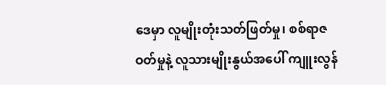ဒေမှာ လူမျိုးတုံးသတ်ဖြတ်မှု၊ စစ်ရာဇဝတ်မှုနဲ့ လူသားမျိုးနွယ်အပေါ် ကျူးလွန်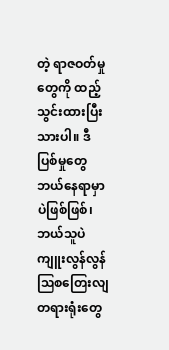တဲ့ ရာဇဝတ်မှုတွေကို ထည့်သွင်းထားပြီးသားပါ။ ဒီပြစ်မှုတွေ ဘယ်နေရာမှာပဲဖြစ်ဖြစ်၊ ဘယ်သူပဲ ကျူးလွန်လွန် ဩစတြေးလျတရားရုံးတွေ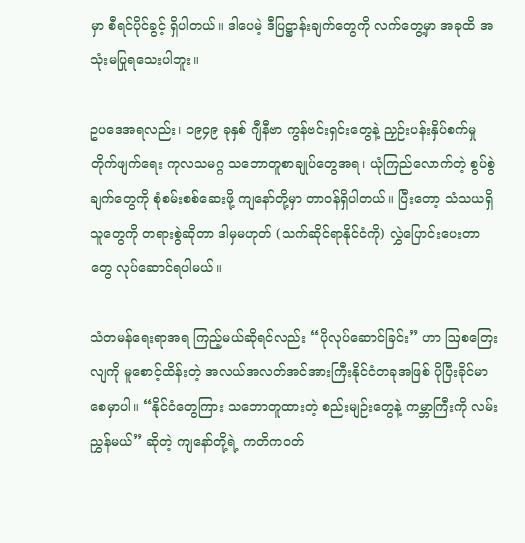မှာ စီရင်ပိုင်ခွင့် ရှိပါတယ်။ ဒါပေမဲ့ ဒီပြဋ္ဌာန်းချက်တွေကို လက်တွေ့မှာ အခုထိ အသုံးမပြုရသေးပါဘူး။

ဥပဒေအရလည်း၊ ၁၉၄၉ ခုနှစ် ဂျီနီဗာ ကွန်ဗင်းရှင်းတွေနဲ့ ညှဉ်းပန်းနှိပ်စက်မှု တိုက်ဖျက်ရေး ကုလသမဂ္ဂ သဘောတူစာချုပ်တွေအရ၊ ယုံကြည်လောက်တဲ့ စွပ်စွဲချက်တွေကို စုံစမ်းစစ်ဆေးဖို့ ကျနော်တို့မှာ တာဝန်ရှိပါတယ်။ ပြီးတော့ သံသယရှိသူတွေကို တရားစွဲဆိုတာ ဒါမှမဟုတ် (သက်ဆိုင်ရာနိုင်ငံကို) လွှဲပြောင်းပေးတာတွေ လုပ်ဆောင်ရပါမယ်။

သံတမန်ရေးရာအရ ကြည့်မယ်ဆိုရင်လည်း “ပိုလုပ်ဆောင်ခြင်း” ဟာ ဩစတြေးလျကို မူစောင့်ထိန်းတဲ့ အလယ်အလတ်အင်အားကြီးနိုင်ငံတခုအဖြစ် ပိုပြီးခိုင်မာစေမှာပါ။ “နိုင်ငံတွေကြား သဘောတူထားတဲ့ စည်းမျဉ်းတွေနဲ့ ကမ္ဘာကြီးကို လမ်းညွှန်မယ်” ဆိုတဲ့ ကျနော်တို့ရဲ့ ကတိကဝတ်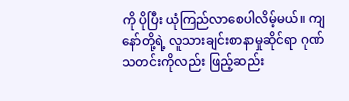ကို ပိုပြီး ယုံကြည်လာစေပါလိမ့်မယ်။ ကျနော်တို့ရဲ့ လူသားချင်းစာနာမှုဆိုင်ရာ ဂုဏ်သတင်းကိုလည်း ဖြည့်ဆည်း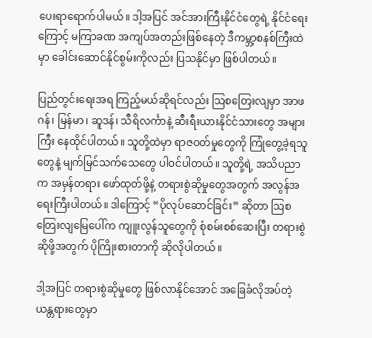ပေးရာရောက်ပါမယ်။ ဒါ့အပြင် အင်အားကြီးနိုင်ငံတွေရဲ့ နိုင်ငံရေးကြောင့် မကြာခဏ အကျပ်အတည်းဖြစ်နေတဲ့ ဒီကမ္ဘာ့စနစ်ကြီးထဲမှာ ခေါင်းဆောင်နိုင်စွမ်းကိုလည်း ပြသနိုင်မှာ ဖြစ်ပါတယ်။

ပြည်တွင်းရေးအရ ကြည့်မယ်ဆိုရင်လည်း ဩစတြေးလျမှာ အာဖဂန်၊ မြန်မာ၊ ဆူဒန်၊ သီရိလင်္ကာနဲ့ ဆီးရီးယားနိုင်ငံသားတွေ အများကြီး နေထိုင်ပါတယ်။ သူတို့ထဲမှာ ရာဇဝတ်မှုတွေကို ကြုံတွေ့ခဲ့ရသူတွေနဲ့ မျက်မြင်သက်သေတွေ ပါဝင်ပါတယ်။ သူတို့ရဲ့ အသိပညာက အမှန်တရား ဖော်ထုတ်ဖို့နဲ့ တရားစွဲဆိုမှုတွေအတွက် အလွန်အရေးကြီးပါတယ်။ ဒါကြောင့် “ပိုလုပ်ဆောင်ခြင်း” ဆိုတာ ဩစတြေးလျမြေပေါ်က ကျူးလွန်သူတွေကို စုံစမ်းစစ်ဆေးပြီး တရားစွဲဆိုဖို့အတွက် ပိုကြိုးစားတာကို ဆိုလိုပါတယ်။

ဒါ့အပြင် တရားစွဲဆိုမှုတွေ ဖြစ်လာနိုင်အောင် အခြေခံလိုအပ်တဲ့ ယန္တရားတွေမှာ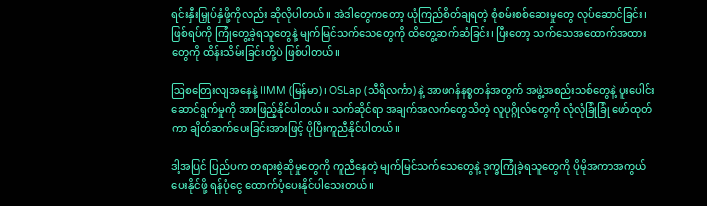ရင်းနှီးမြှုပ်နှံဖို့ကိုလည်း ဆိုလိုပါတယ်။ အဲဒါတွေကတော့ ယုံကြည်စိတ်ချရတဲ့ စုံစမ်းစစ်ဆေးမှုတွေ လုပ်ဆောင်ခြင်း၊ ဖြစ်ရပ်ကို ကြုံတွေ့ခဲ့ရသူတွေနဲ့ မျက်မြင်သက်သေတွေကို ထိတွေ့ဆက်ဆံခြင်း၊ ပြီးတော့ သက်သေအထောက်အထားတွေကို ထိန်းသိမ်းခြင်းတို့ပဲ ဖြစ်ပါတယ်။

ဩစတြေးလျအနေနဲ့ IIMM (မြန်မာ)၊ OSLap (သီရိလင်္ကာ) နဲ့ အာဖဂန်နစ္စတန်အတွက် အဖွဲ့အစည်းသစ်တွေနဲ့ ပူးပေါင်းဆောင်ရွက်မှုကို အားဖြည့်နိုင်ပါတယ်။ သက်ဆိုင်ရာ အချက်အလက်တွေသိတဲ့ လူပုဂ္ဂိုလ်တွေကို လုံလုံခြုံခြုံ ဖော်ထုတ်ကာ ချိတ်ဆက်ပေးခြင်းအားဖြင့် ပိုပြီးကူညီနိုင်ပါတယ်။

ဒါ့အပြင် ပြည်ပက တရားစွဲဆိုမှုတွေကို ကူညီနေတဲ့ မျက်မြင်သက်သေတွေနဲ့ ဒုက္ခကြုံခဲ့ရသူတွေကို ပိုမိုအကာအကွယ်ပေးနိုင်ဖို့ ရန်ပုံငွေ ထောက်ပံ့ပေးနိုင်ပါသေးတယ်။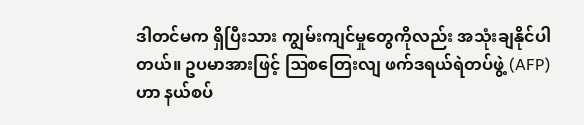ဒါတင်မက ရှိပြီးသား ကျွမ်းကျင်မှုတွေကိုလည်း အသုံးချနိုင်ပါတယ်။ ဥပမာအားဖြင့် ဩစတြေးလျ ဖက်ဒရယ်ရဲတပ်ဖွဲ့ (AFP) ဟာ နယ်စပ်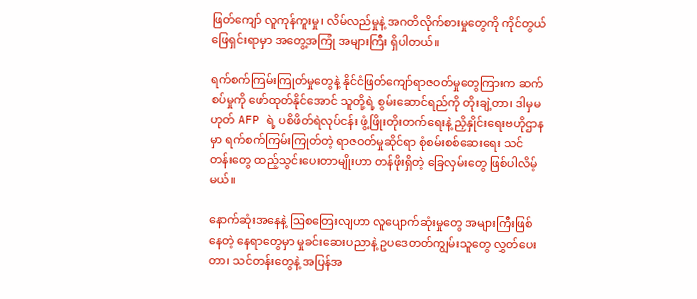ဖြတ်ကျော် လူကုန်ကူးမှု၊ လိမ်လည်မှုနဲ့ အဂတိလိုက်စားမှုတွေကို ကိုင်တွယ်ဖြေရှင်းရာမှာ အတွေ့အကြုံ အများကြီး ရှိပါတယ်။

ရက်စက်ကြမ်းကြုတ်မှုတွေနဲ့ နိုင်ငံဖြတ်ကျော်ရာဇဝတ်မှုတွေကြားက ဆက်စပ်မှုကို ဖော်ထုတ်နိုင်အောင် သူတို့ရဲ့ စွမ်းဆောင်ရည်ကို တိုးချဲ့တာ၊ ဒါမှမဟုတ် AFP ရဲ့ ပစိဖိတ်ရဲလုပ်ငန်း ဖွံ့ဖြိုးတိုးတက်ရေးနဲ့ ညှိနှိုင်းရေးဗဟိုဌာနမှာ ရက်စက်ကြမ်းကြုတ်တဲ့ ရာဇဝတ်မှုဆိုင်ရာ စုံစမ်းစစ်ဆေးရေး သင်တန်းတွေ ထည့်သွင်းပေးတာမျိုးဟာ တန်ဖိုးရှိတဲ့ ခြေလှမ်းတွေ ဖြစ်ပါလိမ့်မယ်။

နောက်ဆုံးအနေနဲ့ ဩစတြေးလျဟာ လူပျောက်ဆုံးမှုတွေ အများကြီးဖြစ်နေတဲ့ နေရာတွေမှာ မှုခင်းဆေးပညာနဲ့ ဥပ‌ဒေတတ်ကျွမ်းသူတွေ လွှတ်ပေးတာ၊ သင်တန်းတွေနဲ့ အပြန်အ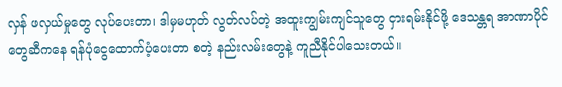လှန် ဖလှယ်မှုတွေ လုပ်ပေးတာ၊ ဒါမှမဟုတ် လွတ်လပ်တဲ့ အထူးကျွမ်းကျင်သူတွေ ငှားရမ်းနိုင်ဖို့ ဒေသန္တရ အာဏာပိုင်တွေဆီကနေ ရန်ပုံငွေထောက်ပံ့ပေးတာ စတဲ့ နည်းလမ်းတွေနဲ့ ကူညီနိုင်ပါသေးတယ်။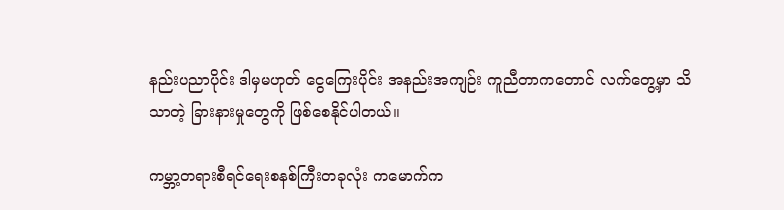နည်းပညာပိုင်း ဒါမှမဟုတ် ငွေကြေးပိုင်း အနည်းအကျဉ်း ကူညီတာကတောင် လက်တွေ့မှာ သိသာတဲ့ ခြားနားမှုတွေကို ဖြစ်စေနိုင်ပါတယ်။

ကမ္ဘာ့တရားစီရင်ရေးစနစ်ကြီးတခုလုံး ကမောက်က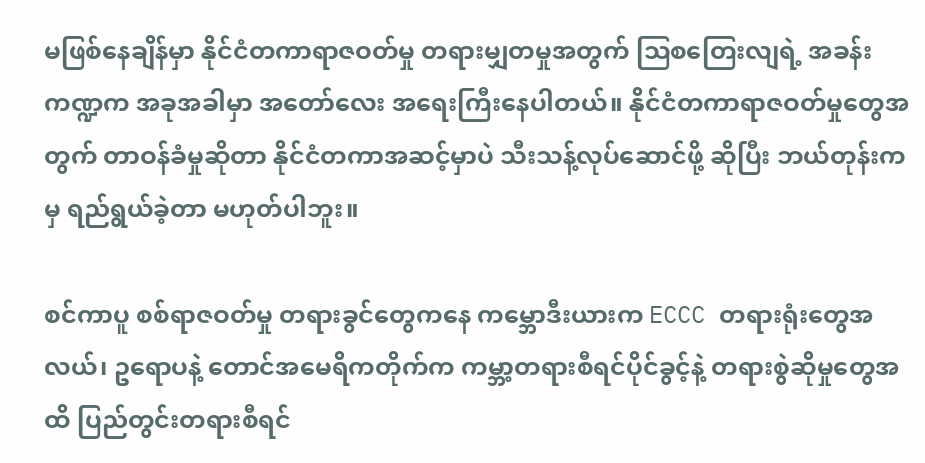မဖြစ်နေချိန်မှာ နိုင်ငံတကာရာဇဝတ်မှု တရားမျှတမှုအတွက် ဩစတြေးလျရဲ့ အခန်းကဏ္ဍက အခုအခါမှာ အတော်လေး အရေးကြီးနေပါတယ်။ နိုင်ငံတကာရာဇဝတ်မှုတွေအတွက် တာဝန်ခံမှုဆိုတာ နိုင်ငံတကာအဆင့်မှာပဲ သီးသန့်လုပ်ဆောင်ဖို့ ဆိုပြီး ဘယ်တုန်းကမှ ရည်ရွယ်ခဲ့တာ မဟုတ်ပါဘူး။

စင်ကာပူ စစ်ရာဇဝတ်မှု တရားခွင်တွေကနေ ကမ္ဘောဒီးယားက ECCC တရားရုံးတွေအလယ်၊ ဥရောပနဲ့ တောင်အမေရိကတိုက်က ကမ္ဘာ့တရားစီရင်ပိုင်ခွင့်နဲ့ တရားစွဲဆိုမှုတွေအထိ ပြည်တွင်းတရားစီရင်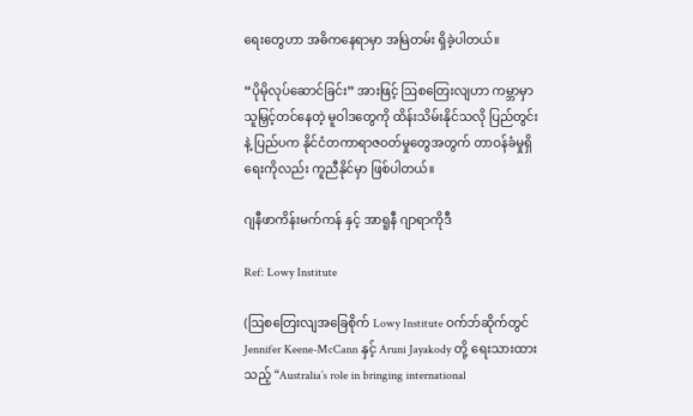ရေးတွေဟာ အဓိကနေရာမှာ အမြဲတမ်း ရှိခဲ့ပါတယ်။

“ပိုမိုလုပ်ဆောင်ခြင်း” အားဖြင့် ဩစတြေးလျဟာ ကမ္ဘာမှာ သူမြှင့်တင်နေတဲ့ မူဝါဒတွေကို ထိန်းသိမ်းနိုင်သလို ပြည်တွင်းနဲ့ ပြည်ပက နိုင်ငံတကာရာဇဝတ်မှုတွေအတွက် တာဝန်ခံမှုရှိရေးကိုလည်း ကူညီနိုင်မှာ ဖြစ်ပါတယ်။

ဂျနီဖာကိန်းမက်ကန် နှင့် အာရူနီ ဂျာရာကိုဒီ

Ref: Lowy Institute

(ဩစတြေးလျအခြေစိုက် Lowy Institute ဝက်ဘ်ဆိုက်တွင်  Jennifer Keene-McCann နှင့် Aruni Jayakody တို့ ရေးသားထားသည့် “Australia’s role in bringing international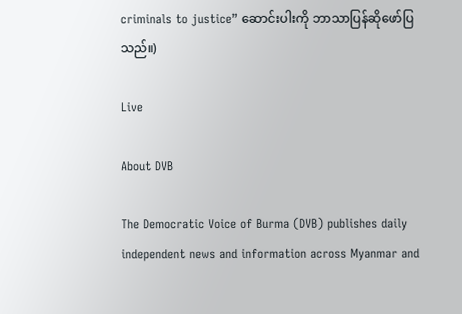criminals to justice” ဆောင်းပါးကို ဘာသာပြန်ဆိုဖော်ပြသည်။)

Live

About DVB

The Democratic Voice of Burma (DVB) publishes daily independent news and information across Myanmar and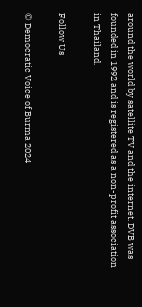around the world by satellite TV and the internet. DVB was founded in 1992 and is registered as a non-profit association in Thailand.

Follow Us

© Democratic Voice of Burma 2024